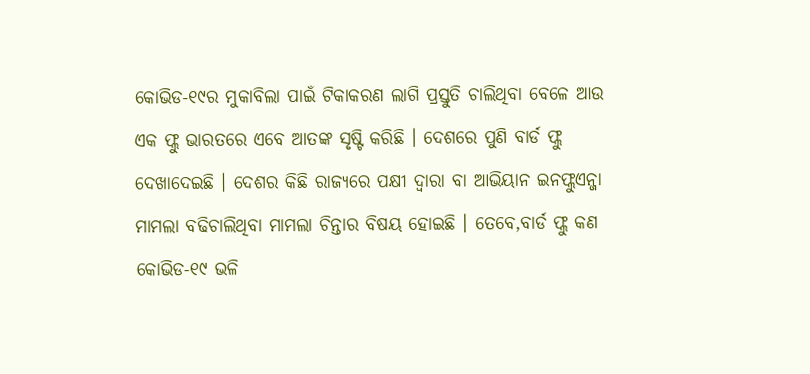କୋଭିଡ-୧୯ର ମୁକାବିଲା ପାଇଁ ଟିକାକରଣ ଲାଗି ପ୍ରସ୍ତୁତି ଚାଲିଥିବା ବେଳେ ଆଉ ଏକ ଫ୍ଲୁ ଭାରତରେ ଏବେ ଆତଙ୍କ ସୃଷ୍ଟି କରିଛି । ଦେଶରେ ପୁଣି ବାର୍ଡ ଫ୍ଲୁ ଦେଖାଦେଇଛି । ଦେଶର କିଛି ରାଜ୍ୟରେ ପକ୍ଷୀ ଦ୍ବାରା ବା ଆଭିୟାନ ଇନଫ୍ଲୁଏନ୍ଜା ମାମଲା ବଢିଚାଲିଥିବା ମାମଲା ଚିନ୍ତାର ବିଷୟ ହୋଇଛି । ତେବେ,ବାର୍ଡ ଫ୍ଲୁ କଣ କୋଭିଡ-୧୯ ଭଳି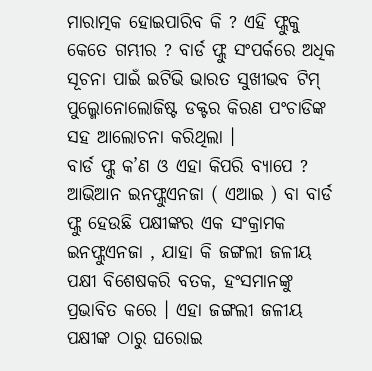ମାରାତ୍ମକ ହୋଇପାରିବ କି ? ଏହି ଫ୍ଲୁକୁ କେତେ ଗମ୍ଭୀର ? ବାର୍ଡ ଫ୍ଲୁ ସଂପର୍କରେ ଅଧିକ ସୂଚନା ପାଇଁ ଇଟିଭି ଭାରତ ସୁଖୀଭବ ଟିମ୍ ପୁଲ୍ମୋନୋଲୋଜିଷ୍ଟ ଡକ୍ଟର କିରଣ ପଂଚାଡିଙ୍କ ସହ ଆଲୋଚନା କରିଥିଲା ।
ବାର୍ଡ ଫ୍ଲୁ କ’ଣ ଓ ଏହା କିପରି ବ୍ୟାପେ ?
ଆଭିଆନ ଇନଫ୍ଲୁଏନଜା ( ଏଆଇ ) ବା ବାର୍ଡ ଫ୍ଲୁ ହେଉଛି ପକ୍ଷୀଙ୍କର ଏକ ସଂକ୍ରାମକ ଇନଫ୍ଲୁଏନଜା , ଯାହା କି ଜଙ୍ଗଲୀ ଜଳୀୟ ପକ୍ଷୀ ବିଶେଷକରି ବତକ, ହଂସମାନଙ୍କୁ ପ୍ରଭାବିତ କରେ । ଏହା ଜଙ୍ଗଲୀ ଜଳୀୟ ପକ୍ଷୀଙ୍କ ଠାରୁ ଘରୋଇ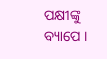ପକ୍ଷୀଙ୍କୁ ବ୍ୟାପେ ।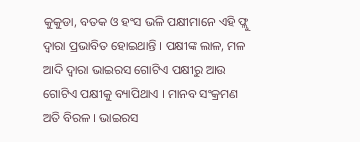କୁକୁଡା, ବତକ ଓ ହଂସ ଭଳି ପକ୍ଷୀମାନେ ଏହି ଫ୍ଲୁ ଦ୍ବାରା ପ୍ରଭାବିତ ହୋଇଥାନ୍ତି । ପକ୍ଷୀଙ୍କ ଲାଳ, ମଳ ଆଦି ଦ୍ବାରା ଭାଇରସ ଗୋଟିଏ ପକ୍ଷୀରୁ ଆଉ ଗୋଟିଏ ପକ୍ଷୀକୁ ବ୍ୟାପିଥାଏ । ମାନବ ସଂକ୍ରମଣ ଅତି ବିରଳ । ଭାଇରସ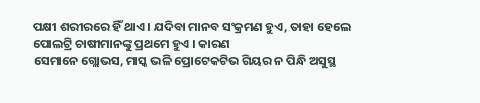ପକ୍ଷୀ ଶରୀରରେ ହିଁ ଥାଏ । ଯଦିବା ମାନବ ସଂକ୍ରମଣ ହୁଏ, ତାହା ହେଲେ ପୋଲଟ୍ରି ଚାଷୀମାନଙ୍କୁ ପ୍ରଥମେ ହୁଏ । କାରଣ
ସେମାନେ ଗ୍ଲୋଭସ, ମାସ୍କ ଭଳି ପ୍ରୋଟେକଟିଭ ଗିୟର ନ ପିନ୍ଧି ଅସୁସ୍ଥ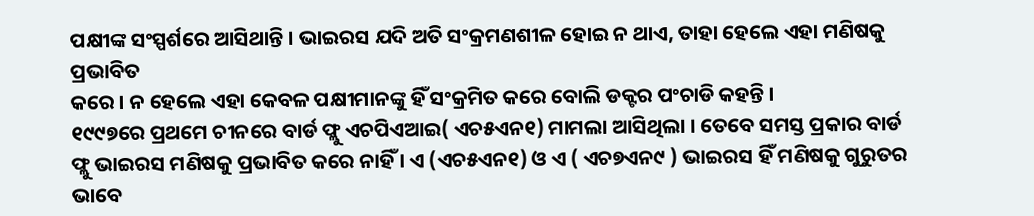ପକ୍ଷୀଙ୍କ ସଂସ୍ପର୍ଶରେ ଆସିଥାନ୍ତି । ଭାଇରସ ଯଦି ଅତି ସଂକ୍ରମଣଶୀଳ ହୋଇ ନ ଥାଏ, ତାହା ହେଲେ ଏହା ମଣିଷକୁ ପ୍ରଭାବିତ
କରେ । ନ ହେଲେ ଏହା କେବଳ ପକ୍ଷୀମାନଙ୍କୁ ହିଁ ସଂକ୍ରମିତ କରେ ବୋଲି ଡକ୍ଟର ପଂଚାଡି କହନ୍ତି ।
୧୯୯୭ରେ ପ୍ରଥମେ ଚୀନରେ ବାର୍ଡ ଫ୍ଲୁ ଏଚପିଏଆଇ( ଏଚ୫ଏନ୧) ମାମଲା ଆସିଥିଲା । ତେବେ ସମସ୍ତ ପ୍ରକାର ବାର୍ଡ ଫ୍ଲୁ ଭାଇରସ ମଣିଷକୁ ପ୍ରଭାବିତ କରେ ନାହିଁ । ଏ (ଏଚ୫ଏନ୧) ଓ ଏ ( ଏଚ୭ଏନ୯ ) ଭାଇରସ ହିଁ ମଣିଷକୁ ଗୁରୁତର ଭାବେ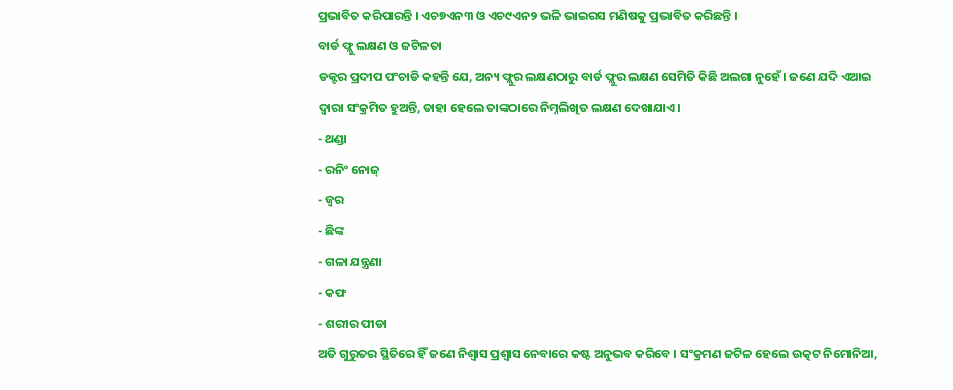ପ୍ରଭାବିତ କରିପାରନ୍ତି । ଏଚ୭ଏନ୩ ଓ ଏଚ୯ଏନ୨ ଭଳି ଭାଇରସ ମଣିଷକୁ ପ୍ରଭାବିତ କରିଛନ୍ତି ।
ବାର୍ଡ ଫ୍ଲୁ ଲକ୍ଷଣ ଓ ଜଟିଳତା
ଡକ୍ଟର ପ୍ରଦୀପ ପଂଚାଡି କହନ୍ତି ଯେ, ଅନ୍ୟ ଫ୍ଲୁର ଲକ୍ଷଣଠାରୁ ବାର୍ଡ ଫ୍ଲୁର ଲକ୍ଷଣ ସେମିତି କିଛି ଅଲଗା ନୁହେଁ । ଜଣେ ଯଦି ଏଆଇ
ଦ୍ବାରା ସଂକ୍ରମିତ ହୁଅନ୍ତି, ତାହା ହେଲେ ତାଙ୍କଠାରେ ନିମ୍ନଲିଖିତ ଲକ୍ଷଣ ଦେଖାଯାଏ ।
- ଥଣ୍ଡା
- ରନିଂ ନୋଜ୍
- ଜ୍ବର
- ଛିଙ୍କ
- ଗଳା ଯନ୍ତ୍ରଣା
- କଫ
- ଶରୀର ପୀଡା
ଅତି ଗୁରୁତର ସ୍ଥିତିରେ ହିଁ ଜଣେ ନିଶ୍ବାସ ପ୍ରଶ୍ବାସ ନେବାରେ କଷ୍ଟ ଅନୁଭବ କରିବେ । ସଂକ୍ରମଣ ଜଟିଳ ହେଲେ ଉତ୍କଟ ନିମୋନିଆ,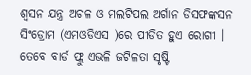ଶ୍ବସନ ଯନ୍ତ୍ର ଅଚଳ ଓ ମଲଟିପଲ ଅର୍ଗାନ ଡିସଫଙ୍କସନ ସିଂଡ୍ରୋମ (ଏମଓଡିଏସ )ରେ ପୀଡିତ ହୁଏ ରୋଗୀ । ତେବେ ବାର୍ଡ ଫ୍ଲୁ ଏଭଳି ଜଟିଳତା ସୃଷ୍ଟି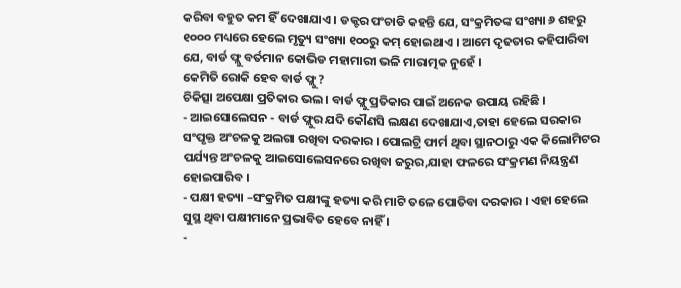କରିବା ବହୁତ କମ ହିଁ ଦେଖାଯାଏ । ଡକ୍ଟର ପଂଚାଡି କହନ୍ତି ଯେ, ସଂକ୍ରମିତଙ୍କ ସଂଖ୍ୟା ୬ ଶହରୁ ୧୦୦୦ ମଧ୍ୟରେ ହେଲେ ମୃତ୍ୟୁ ସଂଖ୍ୟା ୧୦୦ରୁ କମ୍ ହୋଇଥାଏ । ଆମେ ଦୃଢତାର କହିପାରିବା ଯେ, ବାର୍ଡ ଫ୍ଲୁ ବର୍ତମାନ କୋଭିଡ ମହାମାରୀ ଭଳି ମାରାତ୍ମକ ନୁହେଁ ।
କେମିତି ରୋକି ହେବ ବାର୍ଡ ଫ୍ଲୁ ?
ଚିକିତ୍ସା ଅପେକ୍ଷା ପ୍ରତିକାର ଭଲ । ବାର୍ଡ ଫ୍ଲୁ ପ୍ରତିକାର ପାଇଁ ଅନେକ ଉପାୟ ରହିଛି ।
- ଆଇସୋଲେସନ - ବାର୍ଡ ଫ୍ଲୁର ଯଦି କୌଣସି ଲକ୍ଷଣ ଦେଖାଯାଏ,ତାହା ହେଲେ ସରକାର ସଂପୃକ୍ତ ଅଂଚଳକୁ ଅଲଗା ରଖିବା ଦରକାର । ପୋଲଟ୍ରି ଫାର୍ମ ଥିବା ସ୍ଥାନଠାରୁ ଏକ କିଲୋମିଟର ପର୍ଯ୍ୟନ୍ତ ଅଂଚଳକୁ ଆଇସୋଲେସନରେ ରଖିବା ଜରୁର,ଯାହା ଫଳରେ ସଂକ୍ରମଣ ନିୟନ୍ତ୍ରଣ ହୋଇପାରିବ ।
- ପକ୍ଷୀ ହତ୍ୟା –ସଂକ୍ରମିତ ପକ୍ଷୀଙ୍କୁ ହତ୍ୟା କରି ମାଟି ତଳେ ପୋତିବା ଦରକାର । ଏହା ହେଲେ ସୁସ୍ଥ ଥିବା ପକ୍ଷୀମାନେ ପ୍ରଭାବିତ ହେବେ ନାହିଁ ।
-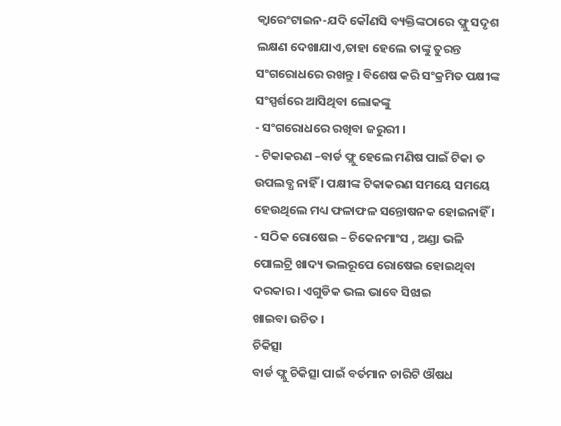କ୍ବାରେଂଟାଇନ-ଯଦି କୌଣସି ବ୍ୟକ୍ତିଙ୍କଠାରେ ଫ୍ଲୁ ସଦୃଶ ଲକ୍ଷଣ ଦେଖାଯାଏ,ତାହା ହେଲେ ତାଙ୍କୁ ତୁରନ୍ତ ସଂଗରୋଧରେ ରଖନ୍ତୁ । ବିଶେଷ କରି ସଂକ୍ରମିତ ପକ୍ଷୀଙ୍କ ସଂସ୍ପର୍ଶରେ ଆସିଥିବା ଲୋକଙ୍କୁ
- ସଂଗରୋଧରେ ରଖିବା ଜରୁରୀ ।
- ଟିକାକରଣ –ବାର୍ଡ ଫ୍ଲୁ ହେଲେ ମଣିଷ ପାଇଁ ଟିକା ତ ଉପଲବ୍ଧ ନାହିଁ । ପକ୍ଷୀଙ୍କ ଟିକାକରଣ ସମୟେ ସମୟେ ହେଉଥିଲେ ମଧ୍ୟ ଫଳାଫଳ ସନ୍ତୋଷନକ ହୋଇନାହିଁ ।
- ସଠିକ ରୋଷେଇ – ଚିକେନମାଂସ , ଅଣ୍ଡା ଭଳି ପୋଲଟ୍ରି ଖାଦ୍ୟ ଭଲରୂପେ ରୋଷେଇ ହୋଇଥିବା ଦରକାର । ଏଗୁଡିକ ଭଲ ଭାବେ ସିଝାଇ
ଖାଇବା ଉଚିତ ।
ଚିକିତ୍ସା
ବାର୍ଡ ଫ୍ଲୁ ଚିକିତ୍ସା ପାଇଁ ବର୍ତମାନ ଚାରିଟି ଔଷଧ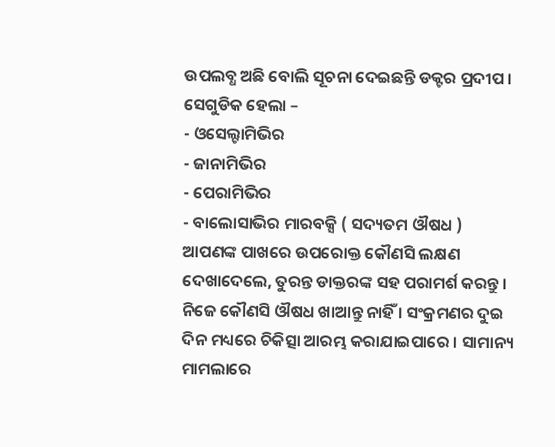ଉପଲବ୍ଧ ଅଛି ବୋଲି ସୂଚନା ଦେଇଛନ୍ତି ଡକ୍ଟର ପ୍ରଦୀପ । ସେଗୁଡିକ ହେଲା –
- ଓସେଲ୍ଟାମିଭିର
- ଜାନାମିଭିର
- ପେରାମିଭିର
- ବାଲୋସାଭିର ମାରବକ୍ସି ( ସଦ୍ୟତମ ଔଷଧ )
ଆପଣଙ୍କ ପାଖରେ ଉପରୋକ୍ତ କୌଣସି ଲକ୍ଷଣ ଦେଖାଦେଲେ, ତୁରନ୍ତ ଡାକ୍ତରଙ୍କ ସହ ପରାମର୍ଶ କରନ୍ତୁ । ନିଜେ କୌଣସି ଔଷଧ ଖାଆନ୍ତୁ ନାହିଁ । ସଂକ୍ରମଣର ଦୁଇ ଦିନ ମଧ୍ୟରେ ଚିକିତ୍ସା ଆରମ୍ଭ କରାଯାଇପାରେ । ସାମାନ୍ୟ ମାମଲାରେ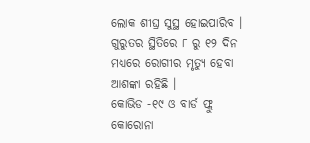ଲୋକ ଶୀଘ୍ର ସୁସ୍ଥ ହୋଇପାରିବ । ଗୁରୁତର ସ୍ଥିତିରେ ୮ ରୁ ୧୨ ଦିନ ମଧ୍ୟରେ ରୋଗୀର ମୃତ୍ୟୁ ହେବା ଆଶଙ୍କା ରହିଛି ।
କୋଭିଡ -୧୯ ଓ ବାର୍ଡ ଫ୍ଲୁ
କୋରୋନା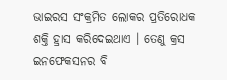ଭାଇରସ ସଂକ୍ରମିତ ଲୋକର ପ୍ରତିରୋଧକ ଶକ୍ତି ହ୍ରାସ କରିଦେଇଥାଏ । ତେଣୁ କ୍ରସ ଇନଫେକସନର ବି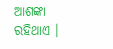ଆଶଙ୍କା ରହିଥାଏ ।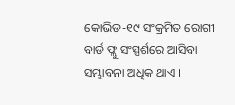କୋଭିଡ-୧୯ ସଂକ୍ରମିତ ରୋଗୀ ବାର୍ଡ ଫ୍ଲୁ ସଂସ୍ପର୍ଶରେ ଆସିବା ସମ୍ଭାବନା ଅଧିକ ଥାଏ ।